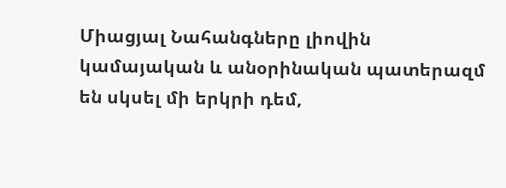Միացյալ Նահանգները լիովին կամայական և անօրինական պատերազմ են սկսել մի երկրի դեմ,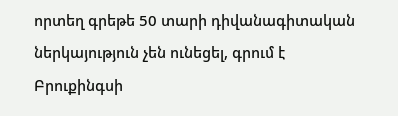որտեղ գրեթե 50 տարի դիվանագիտական ներկայություն չեն ունեցել, գրում է Բրուքինգսի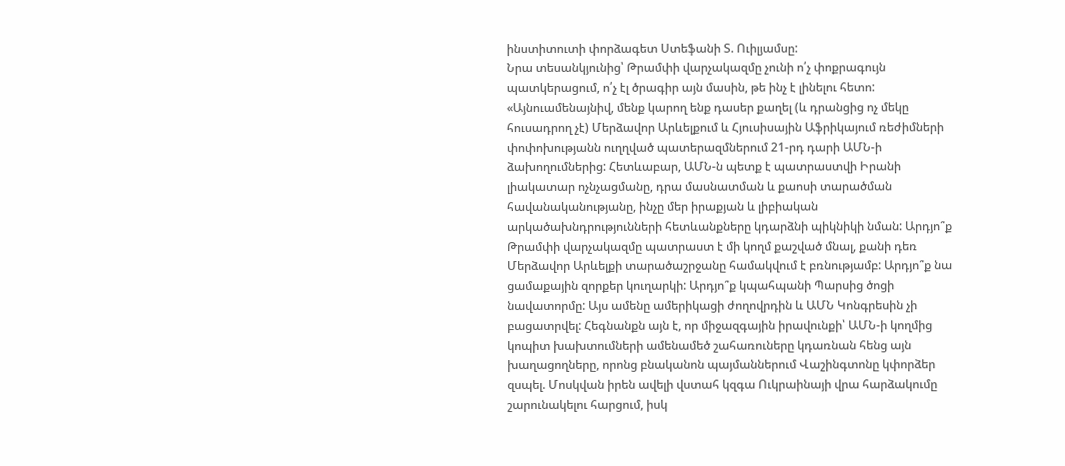ինստիտուտի փորձագետ Ստեֆանի Տ. Ուիլյամսը:
Նրա տեսանկյունից՝ Թրամփի վարչակազմը չունի ո՛չ փոքրագույն պատկերացում, ո՛չ էլ ծրագիր այն մասին, թե ինչ է լինելու հետո: «Այնուամենայնիվ, մենք կարող ենք դասեր քաղել (և դրանցից ոչ մեկը հուսադրող չէ) Մերձավոր Արևելքում և Հյուսիսային Աֆրիկայում ռեժիմների փոփոխությանն ուղղված պատերազմներում 21-րդ դարի ԱՄՆ-ի ձախողումներից: Հետևաբար, ԱՄՆ-ն պետք է պատրաստվի Իրանի լիակատար ոչնչացմանը, դրա մասնատման և քաոսի տարածման հավանականությանը, ինչը մեր իրաքյան և լիբիական արկածախնդրությունների հետևանքները կդարձնի պիկնիկի նման: Արդյո՞ք Թրամփի վարչակազմը պատրաստ է մի կողմ քաշված մնալ, քանի դեռ Մերձավոր Արևելքի տարածաշրջանը համակվում է բռնությամբ: Արդյո՞ք նա ցամաքային զորքեր կուղարկի: Արդյո՞ք կպահպանի Պարսից ծոցի նավատորմը: Այս ամենը ամերիկացի ժողովրդին և ԱՄՆ Կոնգրեսին չի բացատրվել: Հեգնանքն այն է, որ միջազգային իրավունքի՝ ԱՄՆ-ի կողմից կոպիտ խախտումների ամենամեծ շահառուները կդառնան հենց այն խաղացողները, որոնց բնականոն պայմաններում Վաշինգտոնը կփորձեր զսպել. Մոսկվան իրեն ավելի վստահ կզգա Ուկրաինայի վրա հարձակումը շարունակելու հարցում, իսկ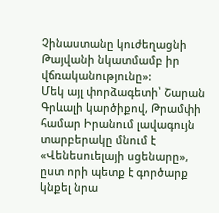Չինաստանը կուժեղացնի Թայվանի նկատմամբ իր վճռականությունը»:
Մեկ այլ փորձագետի՝ Շարան Գրևալի կարծիքով, Թրամփի համար Իրանում լավագույն տարբերակը մնում է «Վենեսուելայի սցենարը», ըստ որի պետք է գործարք կնքել նրա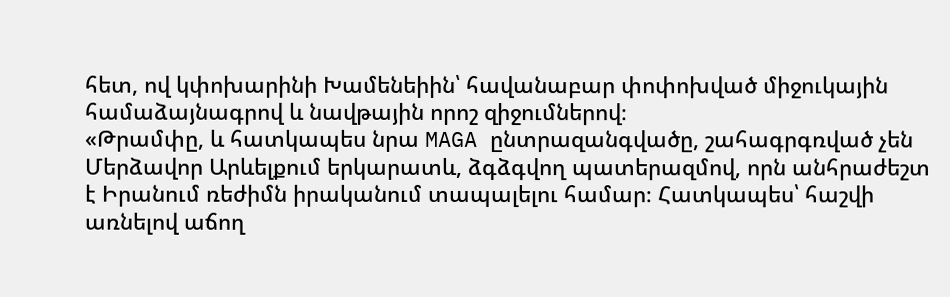հետ, ով կփոխարինի Խամենեիին՝ հավանաբար փոփոխված միջուկային համաձայնագրով և նավթային որոշ զիջումներով։
«Թրամփը, և հատկապես նրա MAGA ընտրազանգվածը, շահագրգռված չեն Մերձավոր Արևելքում երկարատև, ձգձգվող պատերազմով, որն անհրաժեշտ է Իրանում ռեժիմն իրականում տապալելու համար։ Հատկապես՝ հաշվի առնելով աճող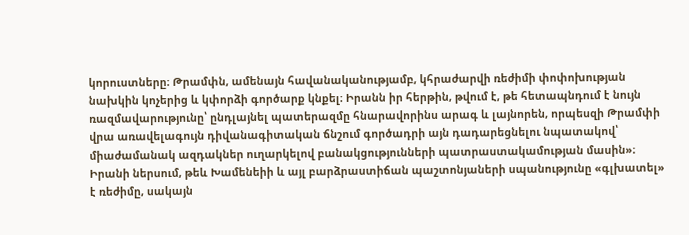կորուստները։ Թրամփն, ամենայն հավանականությամբ, կհրաժարվի ռեժիմի փոփոխության նախկին կոչերից և կփորձի գործարք կնքել։ Իրանն իր հերթին, թվում է, թե հետապնդում է նույն ռազմավարությունը՝ ընդլայնել պատերազմը հնարավորինս արագ և լայնորեն, որպեսզի Թրամփի վրա առավելագույն դիվանագիտական ճնշում գործադրի այն դադարեցնելու նպատակով՝ միաժամանակ ազդակներ ուղարկելով բանակցությունների պատրաստակամության մասին»։
Իրանի ներսում, թեև Խամենեիի և այլ բարձրաստիճան պաշտոնյաների սպանությունը «գլխատել» է ռեժիմը, սակայն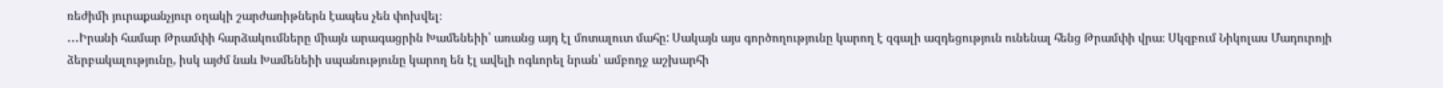ռեժիմի յուրաքանչյուր օղակի շարժառիթներն էապես չեն փոխվել։
․․․Իրանի համար Թրամփի հարձակումները միայն արագացրին Խամենեիի՝ առանց այդ էլ մոտալուտ մահը: Սակայն այս գործողությունը կարող է զգալի ազդեցություն ունենալ հենց Թրամփի վրա։ Սկզբում Նիկոլաս Մադուրոյի ձերբակալությունը, իսկ այժմ նաև Խամենեիի սպանությունը կարող են էլ ավելի ոգևորել նրան՝ ամբողջ աշխարհի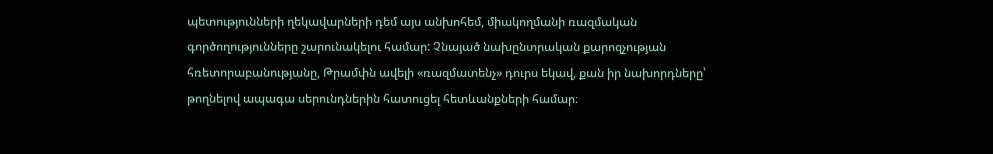պետությունների ղեկավարների դեմ այս անխոհեմ, միակողմանի ռազմական գործողությունները շարունակելու համար: Չնայած նախընտրական քարոզչության հռետորաբանությանը, Թրամփն ավելի «ռազմատենչ» դուրս եկավ, քան իր նախորդները՝ թողնելով ապագա սերունդներին հատուցել հետևանքների համար։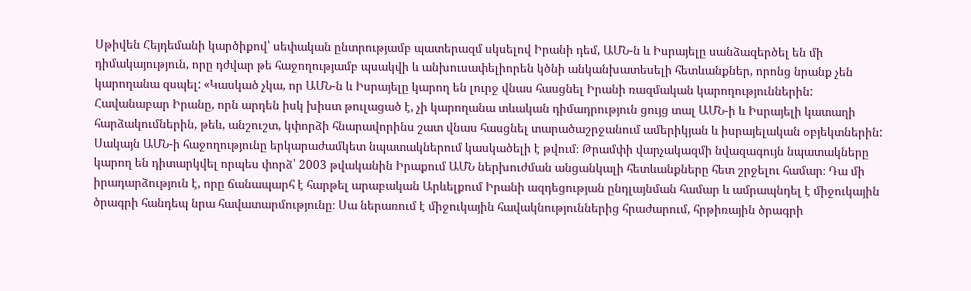Սթիվեն Հեյդեմանի կարծիքով՝ սեփական ընտրությամբ պատերազմ սկսելով Իրանի դեմ, ԱՄՆ-ն և Իսրայելը սանձազերծել են մի դիմակայություն, որը դժվար թե հաջողությամբ պսակվի և անխուսափելիորեն կծնի անկանխատեսելի հետևանքներ, որոնց նրանք չեն կարողանա զսպել: «Կասկած չկա, որ ԱՄՆ-ն և Իսրայելը կարող են լուրջ վնաս հասցնել Իրանի ռազմական կարողություններին: Հավանաբար Իրանը, որն արդեն իսկ խիստ թուլացած է, չի կարողանա տևական դիմադրություն ցույց տալ ԱՄՆ-ի և Իսրայելի կատաղի հարձակումներին, թեև, անշուշտ, կփորձի հնարավորինս շատ վնաս հասցնել տարածաշրջանում ամերիկյան և իսրայելական օբյեկտներին:
Սակայն ԱՄՆ-ի հաջողությունը երկարաժամկետ նպատակներում կասկածելի է թվում։ Թրամփի վարչակազմի նվազագույն նպատակները կարող են դիտարկվել որպես փորձ՝ 2003 թվականին Իրաքում ԱՄՆ ներխուժման անցանկալի հետևանքները հետ շրջելու համար։ Դա մի իրադարձություն է, որը ճանապարհ է հարթել արաբական Արևելքում Իրանի ազդեցության ընդլայնման համար և ամրապնդել է միջուկային ծրագրի հանդեպ նրա հավատարմությունը։ Սա ներառում է միջուկային հավակնություններից հրաժարում, հրթիռային ծրագրի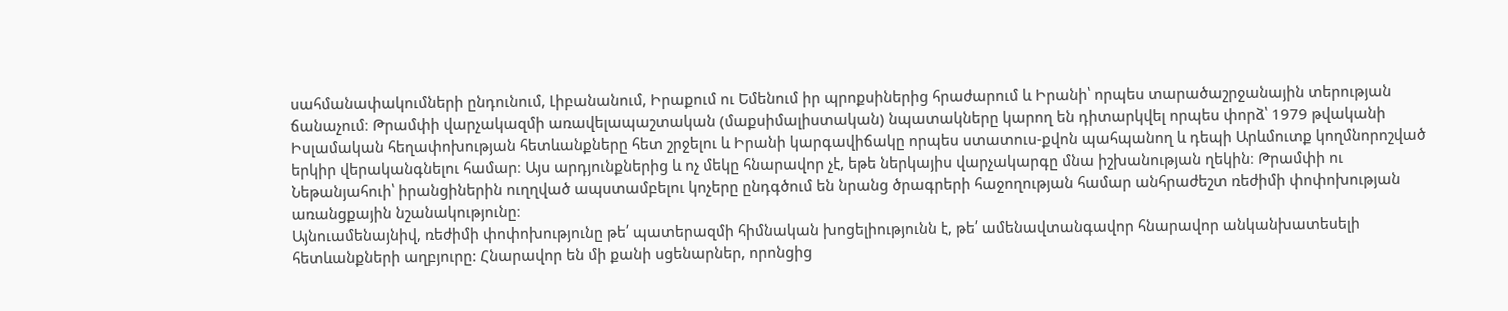սահմանափակումների ընդունում, Լիբանանում, Իրաքում ու Եմենում իր պրոքսիներից հրաժարում և Իրանի՝ որպես տարածաշրջանային տերության ճանաչում։ Թրամփի վարչակազմի առավելապաշտական (մաքսիմալիստական) նպատակները կարող են դիտարկվել որպես փորձ՝ 1979 թվականի Իսլամական հեղափոխության հետևանքները հետ շրջելու և Իրանի կարգավիճակը որպես ստատուս-քվոն պահպանող և դեպի Արևմուտք կողմնորոշված երկիր վերականգնելու համար։ Այս արդյունքներից և ոչ մեկը հնարավոր չէ, եթե ներկայիս վարչակարգը մնա իշխանության ղեկին։ Թրամփի ու Նեթանյահուի՝ իրանցիներին ուղղված ապստամբելու կոչերը ընդգծում են նրանց ծրագրերի հաջողության համար անհրաժեշտ ռեժիմի փոփոխության առանցքային նշանակությունը։
Այնուամենայնիվ, ռեժիմի փոփոխությունը թե՛ պատերազմի հիմնական խոցելիությունն է, թե՛ ամենավտանգավոր հնարավոր անկանխատեսելի հետևանքների աղբյուրը: Հնարավոր են մի քանի սցենարներ, որոնցից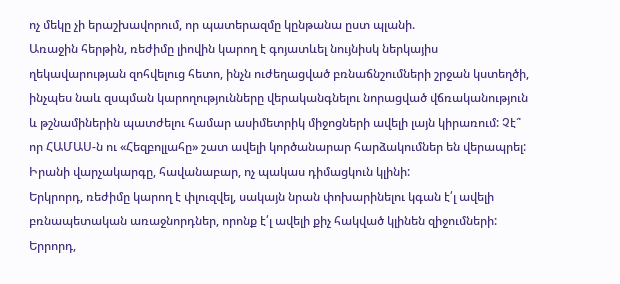ոչ մեկը չի երաշխավորում, որ պատերազմը կընթանա ըստ պլանի.
Առաջին հերթին, ռեժիմը լիովին կարող է գոյատևել նույնիսկ ներկայիս ղեկավարության զոհվելուց հետո, ինչն ուժեղացված բռնաճնշումների շրջան կստեղծի, ինչպես նաև զսպման կարողությունները վերականգնելու նորացված վճռականություն և թշնամիներին պատժելու համար ասիմետրիկ միջոցների ավելի լայն կիրառում: Չէ՞ որ ՀԱՄԱՍ-ն ու «Հեզբոլլահը» շատ ավելի կործանարար հարձակումներ են վերապրել: Իրանի վարչակարգը, հավանաբար, ոչ պակաս դիմացկուն կլինի:
Երկրորդ, ռեժիմը կարող է փլուզվել, սակայն նրան փոխարինելու կգան է՛լ ավելի բռնապետական առաջնորդներ, որոնք է՛լ ավելի քիչ հակված կլինեն զիջումների:
Երրորդ,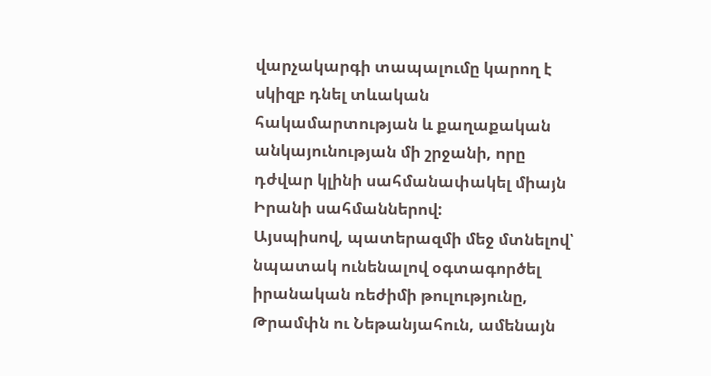վարչակարգի տապալումը կարող է սկիզբ դնել տևական հակամարտության և քաղաքական անկայունության մի շրջանի, որը դժվար կլինի սահմանափակել միայն Իրանի սահմաններով:
Այսպիսով, պատերազմի մեջ մտնելով՝ նպատակ ունենալով օգտագործել իրանական ռեժիմի թուլությունը, Թրամփն ու Նեթանյահուն, ամենայն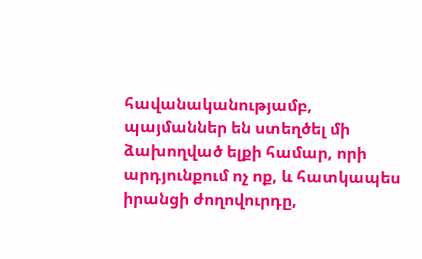հավանականությամբ, պայմաններ են ստեղծել մի ձախողված ելքի համար, որի արդյունքում ոչ ոք, և հատկապես իրանցի ժողովուրդը,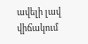ավելի լավ վիճակում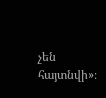չեն հայտնվի»։